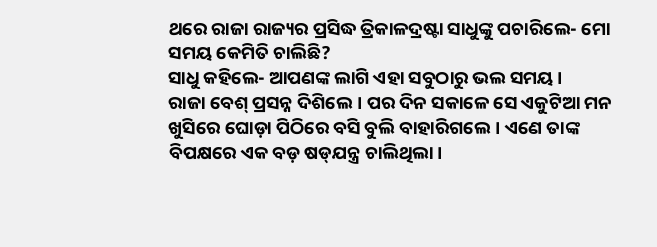ଥରେ ରାଜା ରାଜ୍ୟର ପ୍ରସିଦ୍ଧ ତ୍ରିକାଳଦ୍ରଷ୍ଟା ସାଧୁଙ୍କୁ ପଚାରିଲେ- ମୋ ସମୟ କେମିତି ଚାଲିଛି?
ସାଧୁ କହିଲେ- ଆପଣଙ୍କ ଲାଗି ଏହା ସବୁଠାରୁ ଭଲ ସମୟ।
ରାଜା ବେଶ୍‌ ପ୍ରସନ୍ନ ଦିଶିଲେ। ପର ଦିନ ସକାଳେ ସେ ଏକୁଟିଆ ମନ ଖୁସିରେ ଘୋଡ଼ା ପିଠିରେ ବସି ବୁଲି ବାହାରିଗଲେ। ଏଣେ ତାଙ୍କ ବିପକ୍ଷରେ ଏକ ବଡ଼ ଷଡ୍‌ଯନ୍ତ୍ର ଚାଲିଥିଲା।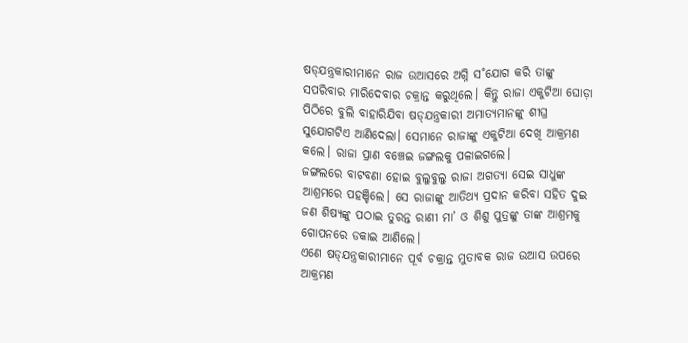ଷଡ୍‌ଯନ୍ତ୍ରକାରୀମାନେ ରାଜ ଉଆସରେ ଅଗ୍ନି ସ˚ଯୋଗ କରି ତାଙ୍କୁ ସପରିବାର ମାରିଦେବାର ଚକ୍ରାନ୍ତ କରୁଥିଲେ। କିନ୍ତୁ ରାଜା ଏକୁଟିଆ ଘୋଡ଼ା ପିଠିରେ ବୁଲି ବାହାରିଯିବା ଷଡ୍‌ଯନ୍ତ୍ରକାରୀ ଅମାତ୍ୟମାନଙ୍କୁ ଶୀଘ୍ର ସୁଯୋଗଟିଏ ଆଣିଦେଲା। ସେମାନେ ରାଜାଙ୍କୁ ଏକୁଟିଆ ଦେଖି ଆକ୍ରମଣ କଲେ। ରାଜା ପ୍ରାଣ ବଞ୍ଚେଇ ଜଙ୍ଗଲକୁ ପଳାଇଗଲେ।
ଜଙ୍ଗଲରେ ବାଟବଣା ହୋଇ ବୁଲୁବୁଲୁ ରାଜା ଅଗତ୍ୟା ସେଇ ସାଧୁଙ୍କ ଆଶ୍ରମରେ ପହଞ୍ଚିଲେ। ସେ ରାଜାଙ୍କୁ ଆତିଥ୍ୟ ପ୍ରଦାନ କରିବା ସହିତ ଦୁଇ ଜଣ ଶିଷ୍ୟଙ୍କୁ ପଠାଇ ତୁରନ୍ତ ରାଣୀ ମା’ ଓ ଶିଶୁ ପୁତ୍ରଙ୍କୁ ତାଙ୍କ ଆଶ୍ରମକୁ ଗୋପନରେ ଡକାଇ ଆଣିଲେ।
ଏଣେ ଷଡ୍‌ଯନ୍ତ୍ରକାରୀମାନେ ପୂର୍ବ ଚକ୍ରାନ୍ତ ମୁତାବକ ରାଜ ଉଆସ ଉପରେ ଆକ୍ରମଣ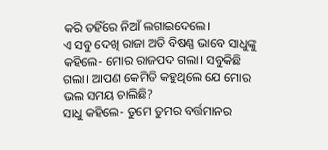କରି ତହିଁରେ ନିଆଁ ଲଗାଇଦେଲେ।
ଏ ସବୁ ଦେଖି ରାଜା ଅତି ବିଷଣ୍ଣ ଭାବେ ସାଧୁଙ୍କୁ କହିଲେ- ମୋର ରାଜପଦ ଗଲା। ସବୁକିଛି ଗଲା। ଆପଣ କେମିତି କହୁଥିଲେ ଯେ ମୋର ଭଲ ସମୟ ଚାଲିଛି?
ସାଧୁ କହିଲେ- ତୁମେ ତୁମର ବର୍ତ୍ତମାନର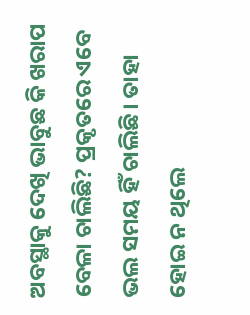ଅବସ୍ଥାକୁ ଦେଖି ଭାବୁଛ କି ଖରାପ ବେଳା ଚାଲିଛି? ପ୍ରକୃତରେ ଏବେ ଭଲ ସମୟ ହିଁ ଚାଲିଛି। ତାହା ହୋଇ ନ ଥିଲେ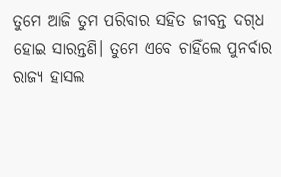ତୁମେ ଆଜି ତୁମ ପରିବାର ସହିତ ଜୀବନ୍ତ ଦଗ୍‌ଧ ହୋଇ ସାରନ୍ତଣି। ତୁମେ ଏବେ ଚାହିଁଲେ ପୁନର୍ବାର ରାଜ୍ୟ ହାସଲ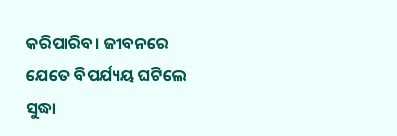କରିପାରିବ। ଜୀବନରେ ଯେତେ ବିପର୍ଯ୍ୟୟ ଘଟିଲେ ସୁଦ୍ଧା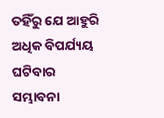ତହିଁରୁ ଯେ ଆହୁରି ଅଧିକ ବିପର୍ଯ୍ୟୟ ଘଟିବାର ସମ୍ଭାବନା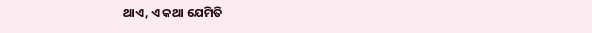ଥାଏ, ଏ କଥା ଯେମିତି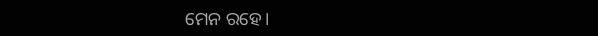ମ‌େନ ରହେ।